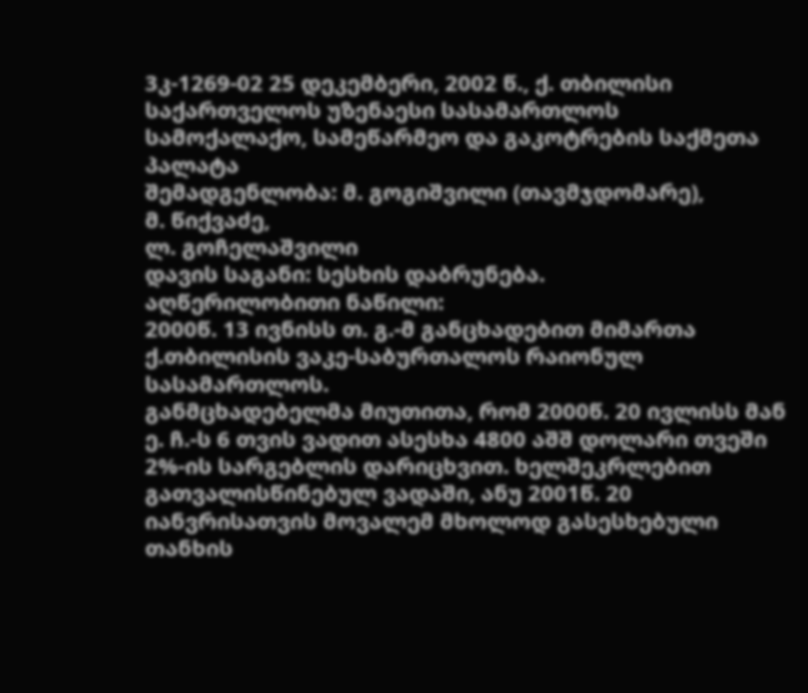3კ-1269-02 25 დეკემბერი, 2002 წ., ქ. თბილისი
საქართველოს უზენაესი სასამართლოს სამოქალაქო, სამეწარმეო და გაკოტრების საქმეთა პალატა
შემადგენლობა: მ. გოგიშვილი (თავმჯდომარე),
მ. წიქვაძე,
ლ. გოჩელაშვილი
დავის საგანი: სესხის დაბრუნება.
აღწერილობითი ნაწილი:
2000წ. 13 ივნისს თ. გ.-მ განცხადებით მიმართა ქ.თბილისის ვაკე-საბურთალოს რაიონულ სასამართლოს.
განმცხადებელმა მიუთითა, რომ 2000წ. 20 ივლისს მან ე. ჩ.-ს 6 თვის ვადით ასესხა 4800 აშშ დოლარი თვეში 2%-ის სარგებლის დარიცხვით. ხელშეკრლებით გათვალისწინებულ ვადაში, ანუ 2001წ. 20 იანვრისათვის მოვალემ მხოლოდ გასესხებული თანხის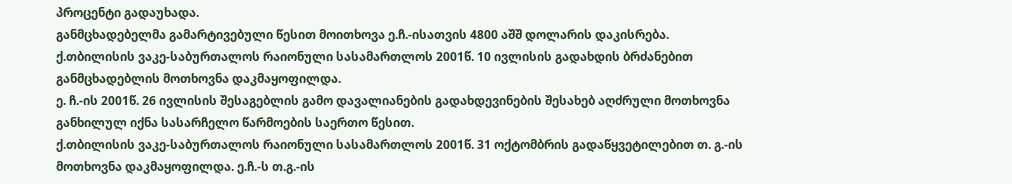პროცენტი გადაუხადა.
განმცხადებელმა გამარტივებული წესით მოითხოვა ე.ჩ.-ისათვის 4800 აშშ დოლარის დაკისრება.
ქ.თბილისის ვაკე-საბურთალოს რაიონული სასამართლოს 2001წ. 10 ივლისის გადახდის ბრძანებით განმცხადებლის მოთხოვნა დაკმაყოფილდა.
ე. ჩ.-ის 2001წ. 26 ივლისის შესაგებლის გამო დავალიანების გადახდევინების შესახებ აღძრული მოთხოვნა განხილულ იქნა სასარჩელო წარმოების საერთო წესით.
ქ.თბილისის ვაკე-საბურთალოს რაიონული სასამართლოს 2001წ. 31 ოქტომბრის გადაწყვეტილებით თ. გ.-ის მოთხოვნა დაკმაყოფილდა. ე.ჩ.-ს თ.გ.-ის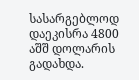სასარგებლოდ დაეკისრა 4800 აშშ დოლარის გადახდა.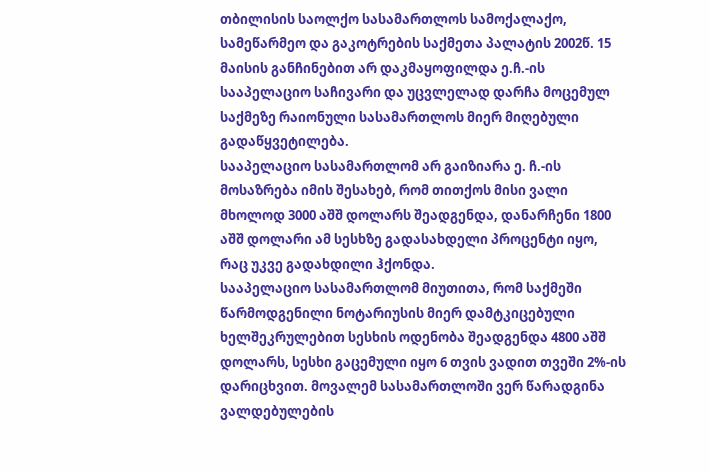თბილისის საოლქო სასამართლოს სამოქალაქო, სამეწარმეო და გაკოტრების საქმეთა პალატის 2002წ. 15 მაისის განჩინებით არ დაკმაყოფილდა ე.ჩ.-ის სააპელაციო საჩივარი და უცვლელად დარჩა მოცემულ საქმეზე რაიონული სასამართლოს მიერ მიღებული გადაწყვეტილება.
სააპელაციო სასამართლომ არ გაიზიარა ე. ჩ.-ის მოსაზრება იმის შესახებ, რომ თითქოს მისი ვალი მხოლოდ 3000 აშშ დოლარს შეადგენდა, დანარჩენი 1800 აშშ დოლარი ამ სესხზე გადასახდელი პროცენტი იყო, რაც უკვე გადახდილი ჰქონდა.
სააპელაციო სასამართლომ მიუთითა, რომ საქმეში წარმოდგენილი ნოტარიუსის მიერ დამტკიცებული ხელშეკრულებით სესხის ოდენობა შეადგენდა 4800 აშშ დოლარს, სესხი გაცემული იყო 6 თვის ვადით თვეში 2%-ის დარიცხვით. მოვალემ სასამართლოში ვერ წარადგინა ვალდებულების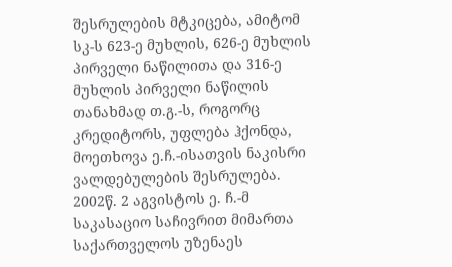შესრულების მტკიცება, ამიტომ სკ-ს 623-ე მუხლის, 626-ე მუხლის პირველი ნაწილითა და 316-ე მუხლის პირველი ნაწილის თანახმად თ.გ.-ს, როგორც კრედიტორს, უფლება ჰქონდა, მოეთხოვა ე.ჩ.-ისათვის ნაკისრი ვალდებულების შესრულება.
2002წ. 2 აგვისტოს ე. ჩ.-მ საკასაციო საჩივრით მიმართა საქართველოს უზენაეს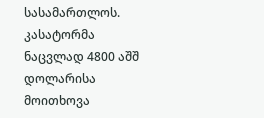სასამართლოს.
კასატორმა ნაცვლად 4800 აშშ დოლარისა მოითხოვა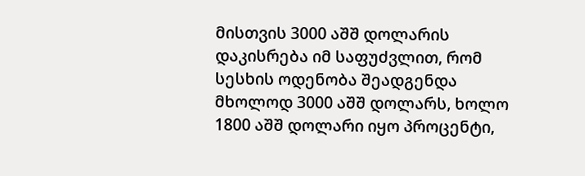მისთვის 3000 აშშ დოლარის დაკისრება იმ საფუძვლით, რომ სესხის ოდენობა შეადგენდა მხოლოდ 3000 აშშ დოლარს, ხოლო 1800 აშშ დოლარი იყო პროცენტი,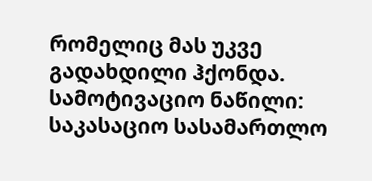რომელიც მას უკვე გადახდილი ჰქონდა.
სამოტივაციო ნაწილი:
საკასაციო სასამართლო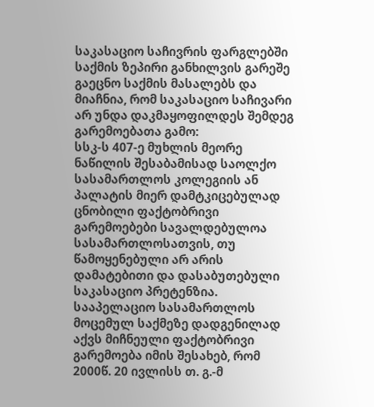საკასაციო საჩივრის ფარგლებში საქმის ზეპირი განხილვის გარეშე გაეცნო საქმის მასალებს და მიაჩნია, რომ საკასაციო საჩივარი არ უნდა დაკმაყოფილდეს შემდეგ გარემოებათა გამო:
სსკ-ს 407-ე მუხლის მეორე ნაწილის შესაბამისად საოლქო სასამართლოს კოლეგიის ან პალატის მიერ დამტკიცებულად ცნობილი ფაქტობრივი გარემოებები სავალდებულოა სასამართლოსათვის, თუ წამოყენებული არ არის დამატებითი და დასაბუთებული საკასაციო პრეტენზია.
სააპელაციო სასამართლოს მოცემულ საქმეზე დადგენილად აქვს მიჩნეული ფაქტობრივი გარემოება იმის შესახებ, რომ 2000წ. 20 ივლისს თ. გ.-მ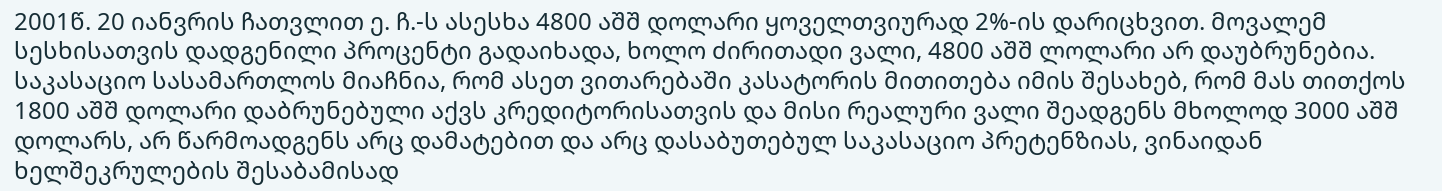2001წ. 20 იანვრის ჩათვლით ე. ჩ.-ს ასესხა 4800 აშშ დოლარი ყოველთვიურად 2%-ის დარიცხვით. მოვალემ სესხისათვის დადგენილი პროცენტი გადაიხადა, ხოლო ძირითადი ვალი, 4800 აშშ ლოლარი არ დაუბრუნებია.
საკასაციო სასამართლოს მიაჩნია, რომ ასეთ ვითარებაში კასატორის მითითება იმის შესახებ, რომ მას თითქოს 1800 აშშ დოლარი დაბრუნებული აქვს კრედიტორისათვის და მისი რეალური ვალი შეადგენს მხოლოდ 3000 აშშ დოლარს, არ წარმოადგენს არც დამატებით და არც დასაბუთებულ საკასაციო პრეტენზიას, ვინაიდან ხელშეკრულების შესაბამისად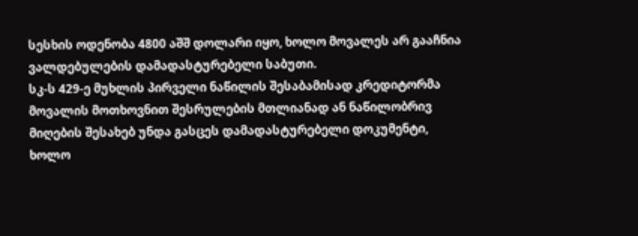სესხის ოდენობა 4800 აშშ დოლარი იყო, ხოლო მოვალეს არ გააჩნია ვალდებულების დამადასტურებელი საბუთი.
სკ-ს 429-ე მუხლის პირველი ნაწილის შესაბამისად კრედიტორმა მოვალის მოთხოვნით შესრულების მთლიანად ან ნაწილობრივ მიღების შესახებ უნდა გასცეს დამადასტურებელი დოკუმენტი, ხოლო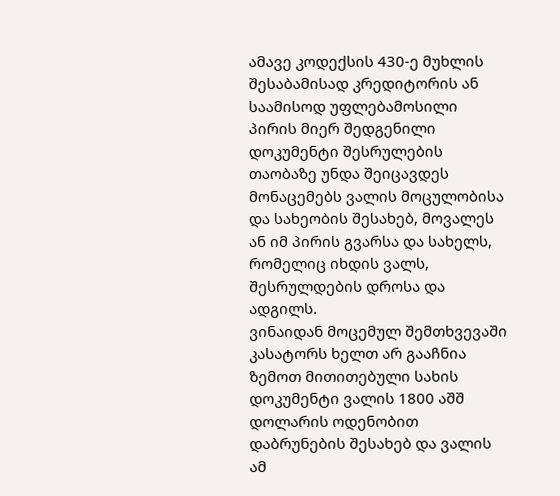ამავე კოდექსის 430-ე მუხლის შესაბამისად კრედიტორის ან საამისოდ უფლებამოსილი პირის მიერ შედგენილი დოკუმენტი შესრულების თაობაზე უნდა შეიცავდეს მონაცემებს ვალის მოცულობისა და სახეობის შესახებ, მოვალეს ან იმ პირის გვარსა და სახელს, რომელიც იხდის ვალს, შესრულდების დროსა და ადგილს.
ვინაიდან მოცემულ შემთხვევაში კასატორს ხელთ არ გააჩნია ზემოთ მითითებული სახის დოკუმენტი ვალის 1800 აშშ დოლარის ოდენობით დაბრუნების შესახებ და ვალის ამ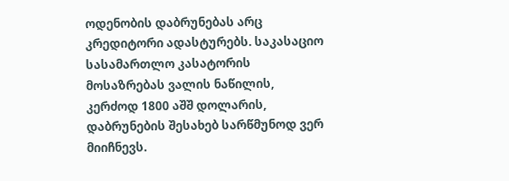ოდენობის დაბრუნებას არც კრედიტორი ადასტურებს. საკასაციო სასამართლო კასატორის მოსაზრებას ვალის ნაწილის, კერძოდ 1800 აშშ დოლარის, დაბრუნების შესახებ სარწმუნოდ ვერ მიიჩნევს.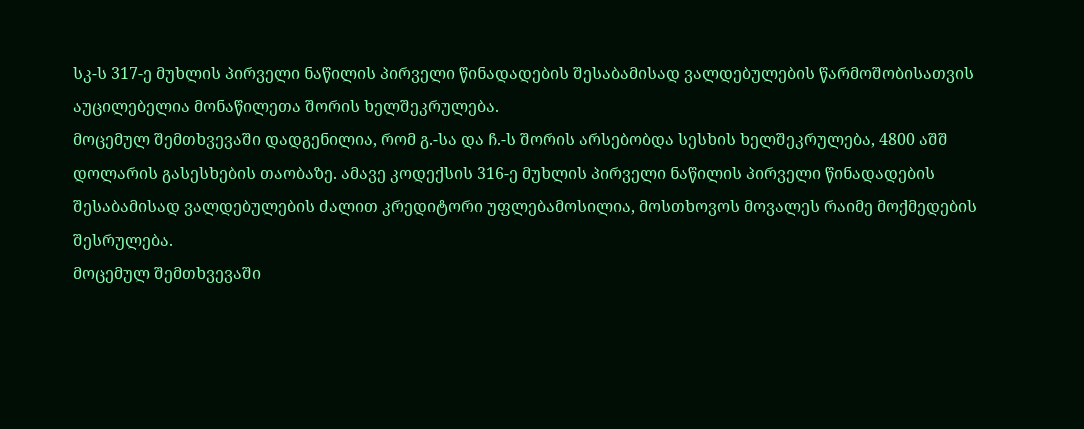სკ-ს 317-ე მუხლის პირველი ნაწილის პირველი წინადადების შესაბამისად ვალდებულების წარმოშობისათვის აუცილებელია მონაწილეთა შორის ხელშეკრულება.
მოცემულ შემთხვევაში დადგენილია, რომ გ.-სა და ჩ.-ს შორის არსებობდა სესხის ხელშეკრულება, 4800 აშშ დოლარის გასესხების თაობაზე. ამავე კოდექსის 316-ე მუხლის პირველი ნაწილის პირველი წინადადების შესაბამისად ვალდებულების ძალით კრედიტორი უფლებამოსილია, მოსთხოვოს მოვალეს რაიმე მოქმედების შესრულება.
მოცემულ შემთხვევაში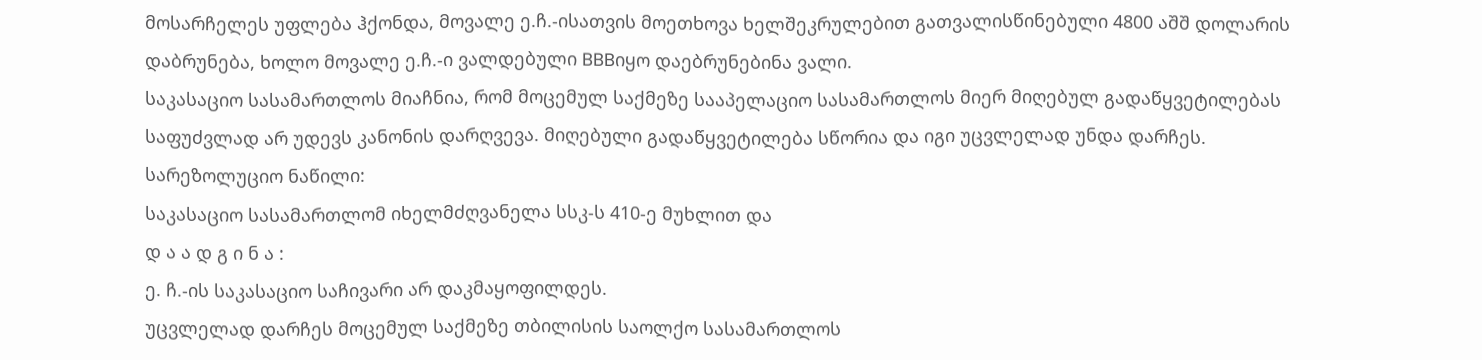მოსარჩელეს უფლება ჰქონდა, მოვალე ე.ჩ.-ისათვის მოეთხოვა ხელშეკრულებით გათვალისწინებული 4800 აშშ დოლარის დაბრუნება, ხოლო მოვალე ე.ჩ.-ი ვალდებული BBBიყო დაებრუნებინა ვალი.
საკასაციო სასამართლოს მიაჩნია, რომ მოცემულ საქმეზე სააპელაციო სასამართლოს მიერ მიღებულ გადაწყვეტილებას საფუძვლად არ უდევს კანონის დარღვევა. მიღებული გადაწყვეტილება სწორია და იგი უცვლელად უნდა დარჩეს.
სარეზოლუციო ნაწილი:
საკასაციო სასამართლომ იხელმძღვანელა სსკ-ს 410-ე მუხლით და
დ ა ა დ გ ი ნ ა :
ე. ჩ.-ის საკასაციო საჩივარი არ დაკმაყოფილდეს.
უცვლელად დარჩეს მოცემულ საქმეზე თბილისის საოლქო სასამართლოს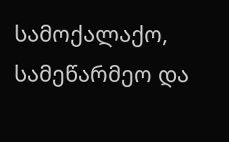სამოქალაქო, სამეწარმეო და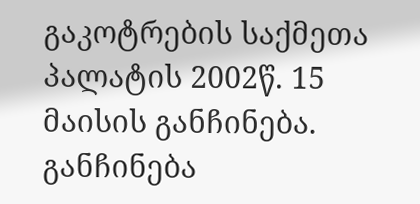გაკოტრების საქმეთა პალატის 2002წ. 15 მაისის განჩინება.
განჩინება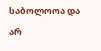საბოლოოა და არ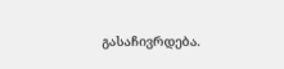გასაჩივრდება.